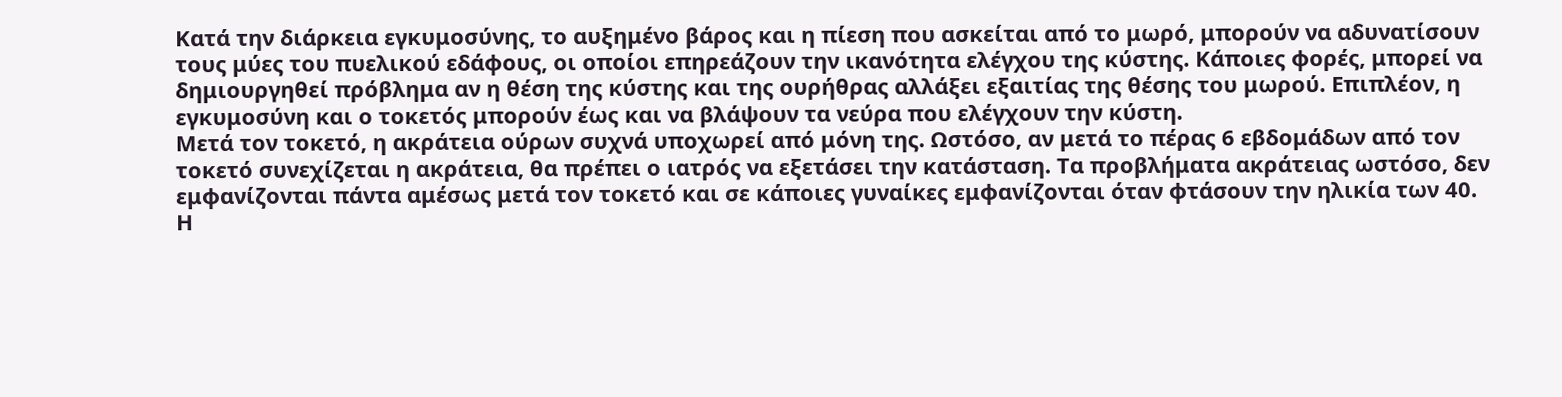Κατά την διάρκεια εγκυμοσύνης, το αυξημένο βάρος και η πίεση που ασκείται από το μωρό, μπορούν να αδυνατίσουν τους μύες του πυελικού εδάφους, οι οποίοι επηρεάζουν την ικανότητα ελέγχου της κύστης. Κάποιες φορές, μπορεί να δημιουργηθεί πρόβλημα αν η θέση της κύστης και της ουρήθρας αλλάξει εξαιτίας της θέσης του μωρού. Επιπλέον, η εγκυμοσύνη και ο τοκετός μπορούν έως και να βλάψουν τα νεύρα που ελέγχουν την κύστη.
Μετά τον τοκετό, η ακράτεια ούρων συχνά υποχωρεί από μόνη της. Ωστόσο, αν μετά το πέρας 6 εβδομάδων από τον τοκετό συνεχίζεται η ακράτεια, θα πρέπει ο ιατρός να εξετάσει την κατάσταση. Τα προβλήματα ακράτειας ωστόσο, δεν εμφανίζονται πάντα αμέσως μετά τον τοκετό και σε κάποιες γυναίκες εμφανίζονται όταν φτάσουν την ηλικία των 40.
Η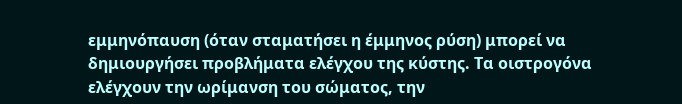εμμηνόπαυση (όταν σταματήσει η έμμηνος ρύση) μπορεί να δημιουργήσει προβλήματα ελέγχου της κύστης. Τα οιστρογόνα ελέγχουν την ωρίμανση του σώματος, την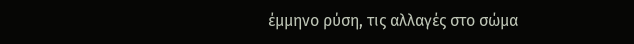έμμηνο ρύση, τις αλλαγές στο σώμα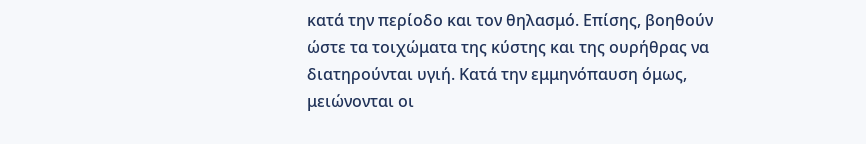κατά την περίοδο και τον θηλασμό. Επίσης, βοηθούν ώστε τα τοιχώματα της κύστης και της ουρήθρας να διατηρούνται υγιή. Κατά την εμμηνόπαυση όμως, μειώνονται οι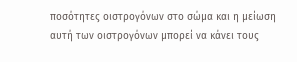ποσότητες οιστρογόνων στο σώμα και η μείωση αυτή των οιστρογόνων μπορεί να κάνει τους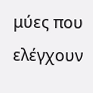μύες που ελέγχουν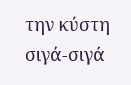την κύστη σιγά-σιγά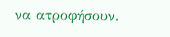να ατροφήσουν.